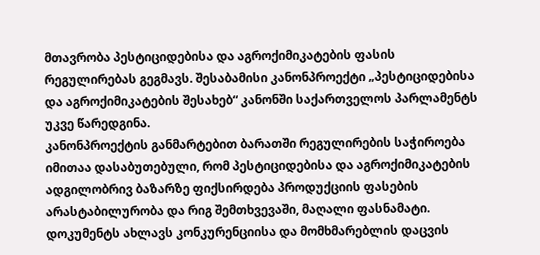მთავრობა პესტიციდებისა და აგროქიმიკატების ფასის რეგულირებას გეგმავს. შესაბამისი კანონპროექტი „პესტიციდებისა და აგროქიმიკატების შესახებ“ კანონში საქართველოს პარლამენტს უკვე წარედგინა.
კანონპროექტის განმარტებით ბარათში რეგულირების საჭიროება იმითაა დასაბუთებული, რომ პესტიციდებისა და აგროქიმიკატების ადგილობრივ ბაზარზე ფიქსირდება პროდუქციის ფასების არასტაბილურობა და რიგ შემთხვევაში, მაღალი ფასნამატი. დოკუმენტს ახლავს კონკურენციისა და მომხმარებლის დაცვის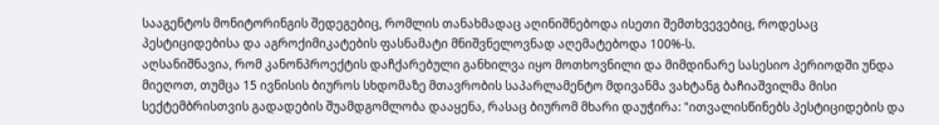სააგენტოს მონიტორინგის შედეგებიც, რომლის თანახმადაც აღინიშნებოდა ისეთი შემთხვევებიც, როდესაც პესტიციდებისა და აგროქიმიკატების ფასნამატი მნიშვნელოვნად აღემატებოდა 100%-ს.
აღსანიშნავია, რომ კანონპროექტის დაჩქარებული განხილვა იყო მოთხოვნილი და მიმდინარე სასესიო პერიოდში უნდა მიეღოთ, თუმცა 15 ივნისის ბიუროს სხდომაზე მთავრობის საპარლამენტო მდივანმა ვახტანგ ბაჩიაშვილმა მისი სექტემბრისთვის გადადების შუამდგომლობა დააყენა, რასაც ბიურომ მხარი დაუჭირა: "ითვალისწინებს პესტიციდების და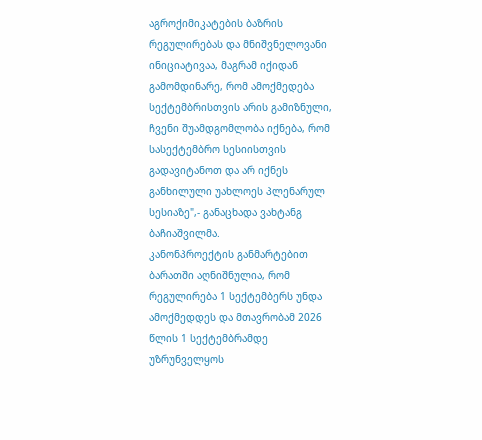აგროქიმიკატების ბაზრის რეგულირებას და მნიშვნელოვანი ინიციატივაა, მაგრამ იქიდან გამომდინარე, რომ ამოქმედება სექტემბრისთვის არის გამიზნული, ჩვენი შუამდგომლობა იქნება, რომ სასექტემბრო სესიისთვის გადავიტანოთ და არ იქნეს განხილული უახლოეს პლენარულ სესიაზე",- განაცხადა ვახტანგ ბაჩიაშვილმა.
კანონპროექტის განმარტებით ბარათში აღნიშნულია, რომ რეგულირება 1 სექტემბერს უნდა ამოქმედდეს და მთავრობამ 2026 წლის 1 სექტემბრამდე უზრუნველყოს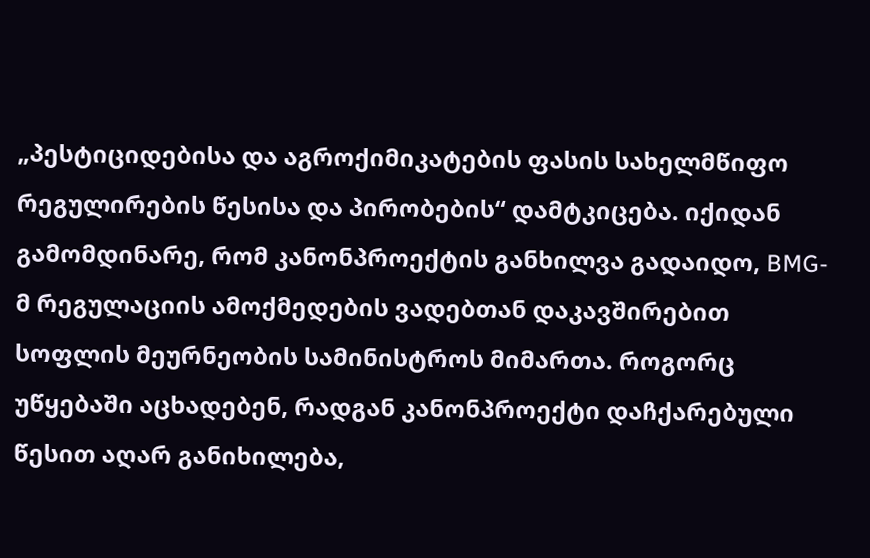„პესტიციდებისა და აგროქიმიკატების ფასის სახელმწიფო რეგულირების წესისა და პირობების“ დამტკიცება. იქიდან გამომდინარე, რომ კანონპროექტის განხილვა გადაიდო, BMG-მ რეგულაციის ამოქმედების ვადებთან დაკავშირებით სოფლის მეურნეობის სამინისტროს მიმართა. როგორც უწყებაში აცხადებენ, რადგან კანონპროექტი დაჩქარებული წესით აღარ განიხილება,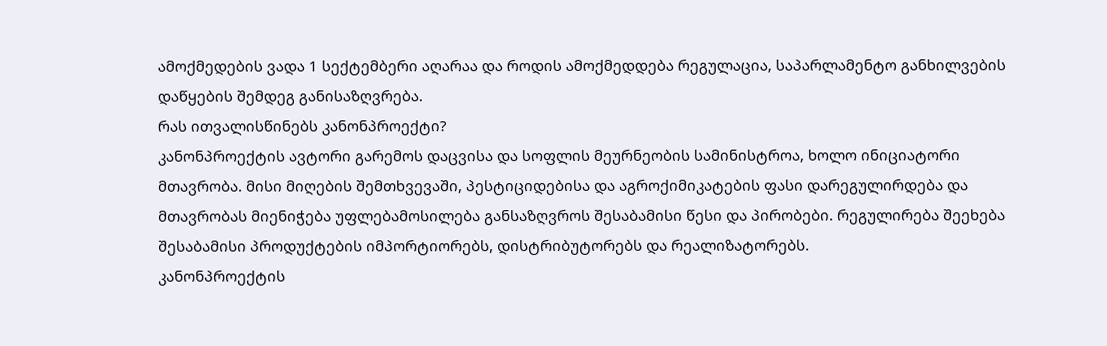ამოქმედების ვადა 1 სექტემბერი აღარაა და როდის ამოქმედდება რეგულაცია, საპარლამენტო განხილვების დაწყების შემდეგ განისაზღვრება.
რას ითვალისწინებს კანონპროექტი?
კანონპროექტის ავტორი გარემოს დაცვისა და სოფლის მეურნეობის სამინისტროა, ხოლო ინიციატორი მთავრობა. მისი მიღების შემთხვევაში, პესტიციდებისა და აგროქიმიკატების ფასი დარეგულირდება და მთავრობას მიენიჭება უფლებამოსილება განსაზღვროს შესაბამისი წესი და პირობები. რეგულირება შეეხება შესაბამისი პროდუქტების იმპორტიორებს, დისტრიბუტორებს და რეალიზატორებს.
კანონპროექტის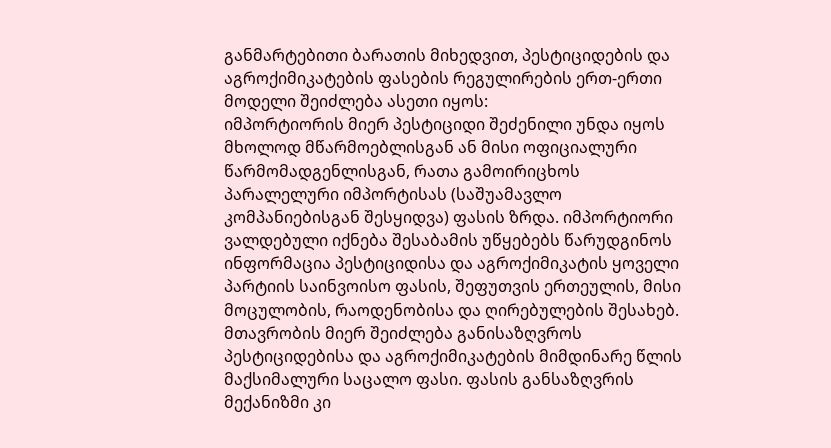განმარტებითი ბარათის მიხედვით, პესტიციდების და აგროქიმიკატების ფასების რეგულირების ერთ-ერთი მოდელი შეიძლება ასეთი იყოს:
იმპორტიორის მიერ პესტიციდი შეძენილი უნდა იყოს მხოლოდ მწარმოებლისგან ან მისი ოფიციალური წარმომადგენლისგან, რათა გამოირიცხოს პარალელური იმპორტისას (საშუამავლო კომპანიებისგან შესყიდვა) ფასის ზრდა. იმპორტიორი ვალდებული იქნება შესაბამის უწყებებს წარუდგინოს ინფორმაცია პესტიციდისა და აგროქიმიკატის ყოველი პარტიის საინვოისო ფასის, შეფუთვის ერთეულის, მისი მოცულობის, რაოდენობისა და ღირებულების შესახებ.
მთავრობის მიერ შეიძლება განისაზღვროს პესტიციდებისა და აგროქიმიკატების მიმდინარე წლის მაქსიმალური საცალო ფასი. ფასის განსაზღვრის მექანიზმი კი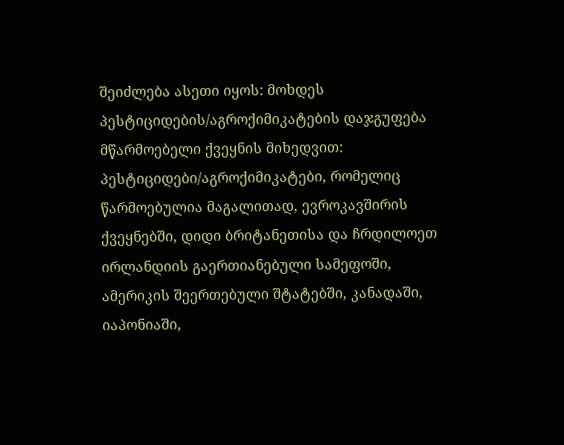შეიძლება ასეთი იყოს: მოხდეს პესტიციდების/აგროქიმიკატების დაჯგუფება მწარმოებელი ქვეყნის მიხედვით: პესტიციდები/აგროქიმიკატები, რომელიც წარმოებულია მაგალითად, ევროკავშირის ქვეყნებში, დიდი ბრიტანეთისა და ჩრდილოეთ ირლანდიის გაერთიანებული სამეფოში, ამერიკის შეერთებული შტატებში, კანადაში, იაპონიაში,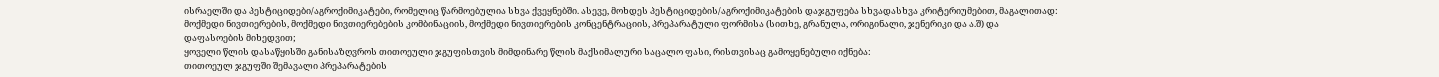ისრაელში და პესტიციდები/აგროქიმიკატები, რომელიც წარმოებულია სხვა ქვეყნებში. ასევე, მოხდეს პესტიციდების/აგროქიმიკატების დაჯგუფება სხვადასხვა კრიტერიუმებით, მაგალითად: მოქმედი ნივთიერების, მოქმედი ნივთიერებების კომბინაციის, მოქმედი ნივთიერების კონცენტრაციის, პრეპარატული ფორმისა (სითხე, გრანულა, ორიგინალი, ჯენერიკი და ა.შ) და დაფასოების მიხედვით;
ყოველი წლის დასაწყისში განისაზღვროს თითოეული ჯგუფისთვის მიმდინარე წლის მაქსიმალური საცალო ფასი, რისთვისაც გამოყენებული იქნება:
თითოეულ ჯგუფში შემავალი პრეპარატების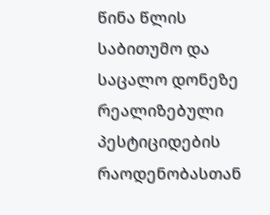წინა წლის საბითუმო და საცალო დონეზე რეალიზებული პესტიციდების რაოდენობასთან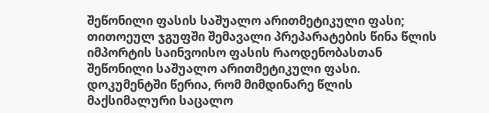შეწონილი ფასის საშუალო არითმეტიკული ფასი;
თითოეულ ჯგუფში შემავალი პრეპარატების წინა წლის იმპორტის საინვოისო ფასის რაოდენობასთან შეწონილი საშუალო არითმეტიკული ფასი.
დოკუმენტში წერია, რომ მიმდინარე წლის მაქსიმალური საცალო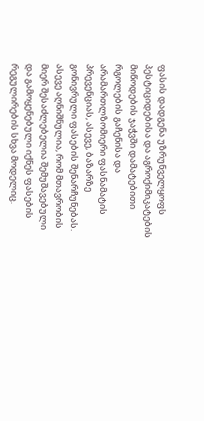ფასის დადგენა უზრუნველყოფს პესტიციდებისა და აგროქიმიკატების მიწოდების ჯაჭვში დამატებითი რგოლების გაჩენისა და არამართლზომიერი ფასნამატის პრევენციას, ასევე, ბაზარზე გონივრული ფასების შენარჩუნებას. ასევე აღნიშნულია, რომ მთავრობის მიერ შესაძლებელია შემუშავებული და გამოყენებული იქნეს ფასების რეგულირების სხვა მოდელიც.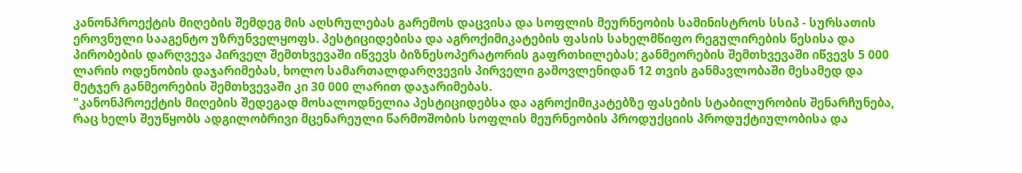კანონპროექტის მიღების შემდეგ მის აღსრულებას გარემოს დაცვისა და სოფლის მეურნეობის სამინისტროს სსიპ - სურსათის ეროვნული სააგენტო უზრუნველყოფს. პესტიციდებისა და აგროქიმიკატების ფასის სახელმწიფო რეგულირების წესისა და პირობების დარღვევა პირველ შემთხვევაში იწვევს ბიზნესოპერატორის გაფრთხილებას; განმეორების შემთხვევაში იწვევს 5 000 ლარის ოდენობის დაჯარიმებას, ხოლო სამართალდარღვევის პირველი გამოვლენიდან 12 თვის განმავლობაში მესამედ და მეტჯერ განმეორების შემთხვევაში კი 30 000 ლარით დაჯარიმებას.
"კანონპროექტის მიღების შედეგად მოსალოდნელია პესტიციდებსა და აგროქიმიკატებზე ფასების სტაბილურობის შენარჩუნება, რაც ხელს შეუწყობს ადგილობრივი მცენარეული წარმოშობის სოფლის მეურნეობის პროდუქციის პროდუქტიულობისა და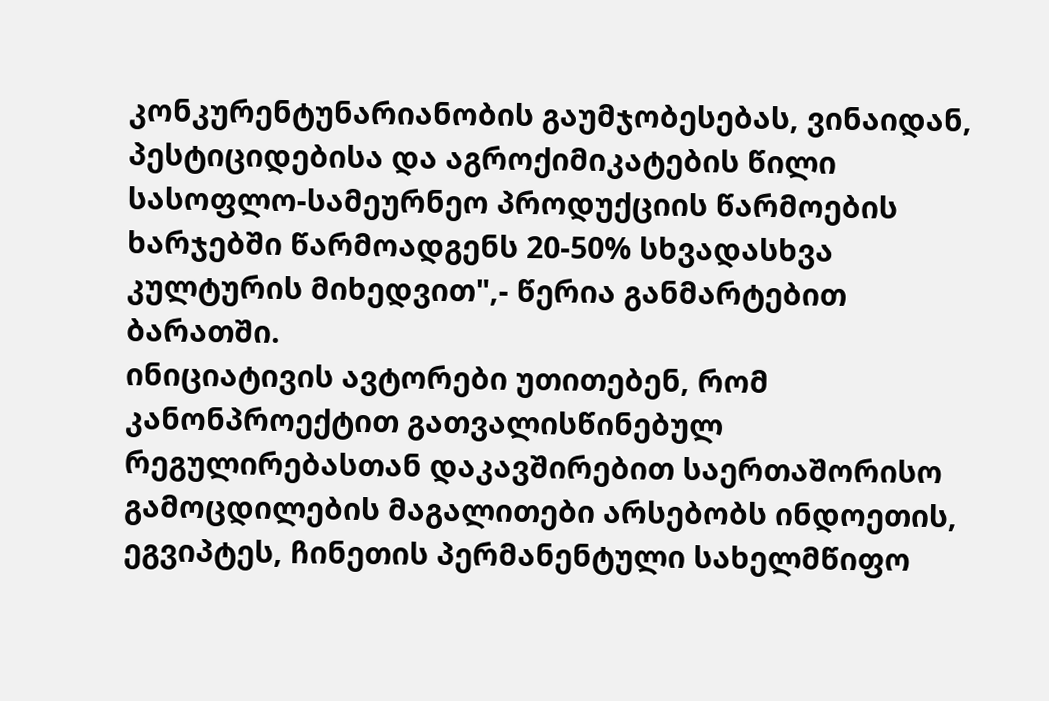კონკურენტუნარიანობის გაუმჯობესებას, ვინაიდან, პესტიციდებისა და აგროქიმიკატების წილი სასოფლო-სამეურნეო პროდუქციის წარმოების ხარჯებში წარმოადგენს 20-50% სხვადასხვა კულტურის მიხედვით",- წერია განმარტებით ბარათში.
ინიციატივის ავტორები უთითებენ, რომ კანონპროექტით გათვალისწინებულ რეგულირებასთან დაკავშირებით საერთაშორისო გამოცდილების მაგალითები არსებობს ინდოეთის, ეგვიპტეს, ჩინეთის პერმანენტული სახელმწიფო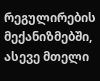რეგულირების მექანიზმებში, ასევე მთელი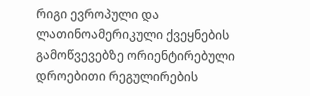რიგი ევროპული და ლათინოამერიკული ქვეყნების გამოწვევებზე ორიენტირებული დროებითი რეგულირების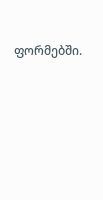ფორმებში.